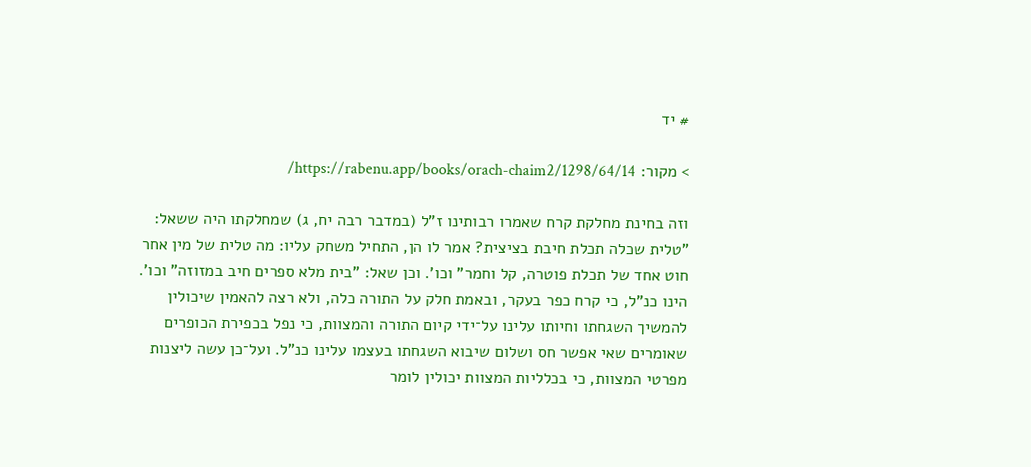# יד

> מקור: https://rabenu.app/books/orach-chaim2/1298/64/14/

וזה בחינת מחלקת קרח שאמרו רבותינו ז"ל (במדבר רבה יח, ג) שמחלקתו היה ששאל: "טלית שכלה תכלת חיבת בציצית? אמר לו הן, התחיל משחק עליו: מה טלית של מין אחר חוט אחד של תכלת פוטרה, קל וחמר" וכו'. וכן שאל: "בית מלא ספרים חיב במזוזה" וכו'. הינו כנ"ל, כי קרח כפר בעקר, ובאמת חלק על התורה כלה, ולא רצה להאמין שיכולין להמשיך השגחתו וחיותו עלינו על־ידי קיום התורה והמצוות, כי נפל בכפירת הכופרים שאומרים שאי אפשר חס ושלום שיבוא השגחתו בעצמו עלינו כנ"ל. ועל־כן עשה ליצנות מפרטי המצוות, כי בכלליות המצוות יכולין לומר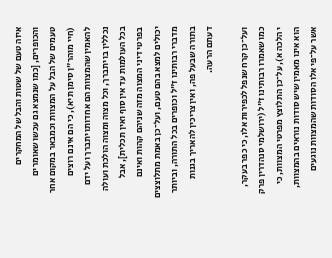איזה טעם של שטות והבל של המחקרים והכופרים, [כמו שנמצא גם עכשו שאומרים טעמים של הבל על המצוות וכמבאר במקום אחר (חיי מוהר"ן סימן תיא), כי הם אינם רוצים להאמין שהמצוות הם אחדותו יתברך ועל ידם נכללין בו יתברך, וכל מצוה ומצוה הולכת ועולה בכל העולמות עד אין סוף ואין תכלית], אבל בפרטי דיני המצוה מזה שניהם קהות ואינם יכולים למצא בהם טעם, ועל־כן באמת מתלוצצים מדברי רבותינו ז"ל וכופרים בכל התורה, וביותר בתורה שבעל פה, ואין צריכין להאריך בגנות דעתם הרעה.

ועל־כן קרח שנפל לכפירות אלו, כי כפר בעקר, כמו שאמרו רבותינו ז"ל (ירושלמי סנהדרין פרק י הלכה א), על־כן התלוצץ מפרטי המצוות, כי הוא אינו מאמין שיש סודות נוראים בהמצוות, אשר על־פי אלו הסודות שהמצוות נוגעים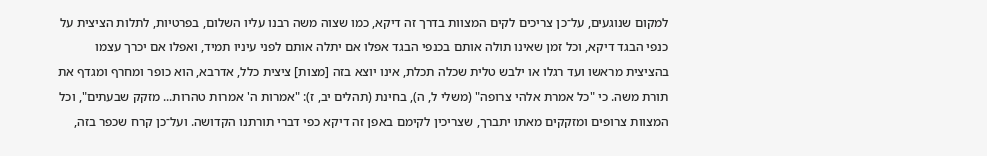למקום שנוגעים, על־כן צריכים לקים המצוות בדרך זה דיקא, כמו שצוה משה רבנו עליו השלום, בפרטיות, לתלות הציצית על כנפי הבגד דיקא, וכל זמן שאינו תולה אותם בכנפי הבגד אפלו אם יתלה אותם לפני עיניו תמיד, ואפלו אם יכרך עצמו בהציצית מראשו ועד רגלו או ילבש טלית שכלה תכלת, אינו יוצא בזה [מצות] ציצית כלל, אדרבא, הוא כופר ומחרף ומגדף את תורת משה. כי "כל אמרת אלהי צרופה" (משלי ל, ה), בחינת (תהלים יב, ז): "אמרות ה' אמרות טהרות... מזקק שבעתים", וכל המצוות צרופים ומזקקים מאתו יתברך, שצריכין לקימם באפן זה דיקא כפי דברי תורתנו הקדושה. ועל־כן קרח שכפר בזה,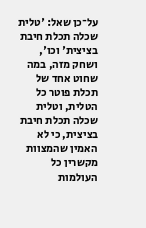על־כן שאל: 'טלית שכלה תכלת חיבת בציצית' וכו', ושחק מזה, במה שחוט אחד של תכלת פוטר כל הטלית, וטלית שכלה תכלת חיבת בציצית, כי לא האמין שהמצוות מקשרין כל העולמות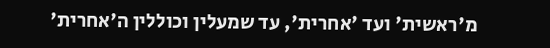מ'ראשית' ועד 'אחרית', עד שמעלין וכוללין ה'אחרית'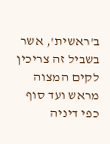ב'ראשית', אשר בשביל זה צריכין לקים המצוה מראש ועד סוף כפי דיניה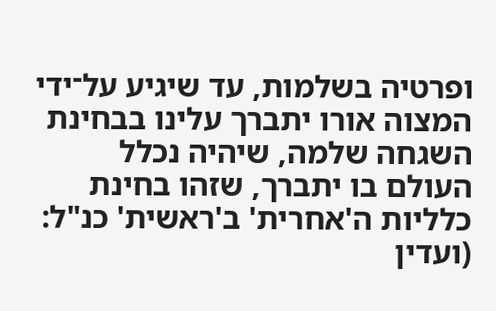ופרטיה בשלמות, עד שיגיע על־ידי המצוה אורו יתברך עלינו בבחינת השגחה שלמה, שיהיה נכלל העולם בו יתברך, שזהו בחינת כלליות ה'אחרית' ב'ראשית' כנ"ל: (ועדין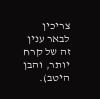צריכין לבאר ענין זה של קרח יותר, והבן היטב).